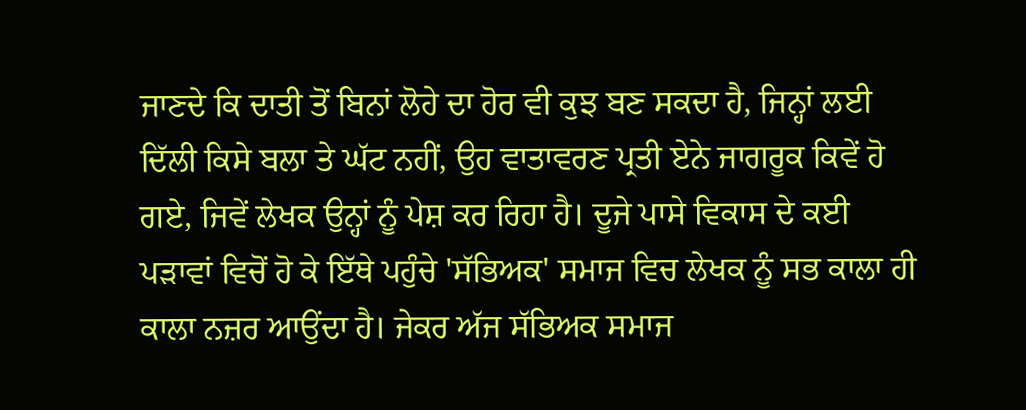ਜਾਣਦੇ ਕਿ ਦਾਤੀ ਤੋਂ ਬਿਨਾਂ ਲੋਹੇ ਦਾ ਹੋਰ ਵੀ ਕੁਝ ਬਣ ਸਕਦਾ ਹੈ, ਜਿਨ੍ਹਾਂ ਲਈ ਦਿੱਲੀ ਕਿਸੇ ਬਲਾ ਤੇ ਘੱਟ ਨਹੀਂ, ਉਹ ਵਾਤਾਵਰਣ ਪ੍ਰਤੀ ਏਨੇ ਜਾਗਰੂਕ ਕਿਵੇਂ ਹੋ ਗਏ, ਜਿਵੇਂ ਲੇਖਕ ਉਨ੍ਹਾਂ ਨੂੰ ਪੇਸ਼ ਕਰ ਰਿਹਾ ਹੈ। ਦੂਜੇ ਪਾਸੇ ਵਿਕਾਸ ਦੇ ਕਈ ਪੜਾਵਾਂ ਵਿਚੋਂ ਹੋ ਕੇ ਇੱਥੇ ਪਹੁੰਚੇ 'ਸੱਭਿਅਕ' ਸਮਾਜ ਵਿਚ ਲੇਖਕ ਨੂੰ ਸਭ ਕਾਲਾ ਹੀ ਕਾਲਾ ਨਜ਼ਰ ਆਉਂਦਾ ਹੈ। ਜੇਕਰ ਅੱਜ ਸੱਭਿਅਕ ਸਮਾਜ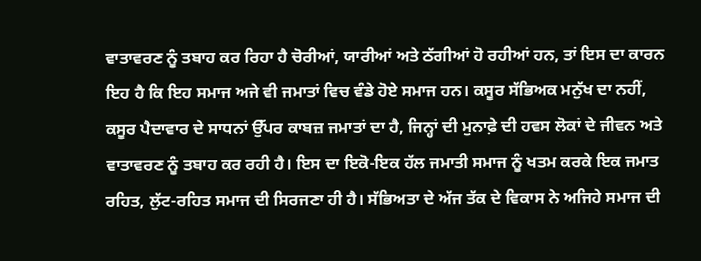ਵਾਤਾਵਰਣ ਨੂੰ ਤਬਾਹ ਕਰ ਰਿਹਾ ਹੈ ਚੋਰੀਆਂ, ਯਾਰੀਆਂ ਅਤੇ ਠੱਗੀਆਂ ਹੋ ਰਹੀਆਂ ਹਨ, ਤਾਂ ਇਸ ਦਾ ਕਾਰਨ ਇਹ ਹੈ ਕਿ ਇਹ ਸਮਾਜ ਅਜੇ ਵੀ ਜਮਾਤਾਂ ਵਿਚ ਵੰਡੇ ਹੋਏ ਸਮਾਜ ਹਨ। ਕਸੂਰ ਸੱਭਿਅਕ ਮਨੁੱਖ ਦਾ ਨਹੀਂ, ਕਸੂਰ ਪੈਦਾਵਾਰ ਦੇ ਸਾਧਨਾਂ ਉੱਪਰ ਕਾਬਜ਼ ਜਮਾਤਾਂ ਦਾ ਹੈ, ਜਿਨ੍ਹਾਂ ਦੀ ਮੁਨਾਫ਼ੇ ਦੀ ਹਵਸ ਲੋਕਾਂ ਦੇ ਜੀਵਨ ਅਤੇ ਵਾਤਾਵਰਣ ਨੂੰ ਤਬਾਹ ਕਰ ਰਹੀ ਹੈ। ਇਸ ਦਾ ਇਕੋ-ਇਕ ਹੱਲ ਜਮਾਤੀ ਸਮਾਜ ਨੂੰ ਖਤਮ ਕਰਕੇ ਇਕ ਜਮਾਤ ਰਹਿਤ, ਲੁੱਟ-ਰਹਿਤ ਸਮਾਜ ਦੀ ਸਿਰਜਣਾ ਹੀ ਹੈ। ਸੱਭਿਅਤਾ ਦੇ ਅੱਜ ਤੱਕ ਦੇ ਵਿਕਾਸ ਨੇ ਅਜਿਹੇ ਸਮਾਜ ਦੀ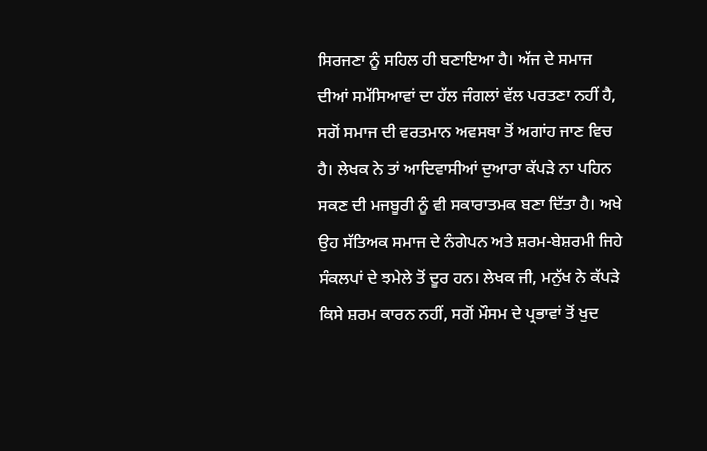ਸਿਰਜਣਾ ਨੂੰ ਸਹਿਲ ਹੀ ਬਣਾਇਆ ਹੈ। ਅੱਜ ਦੇ ਸਮਾਜ ਦੀਆਂ ਸਮੱਸਿਆਵਾਂ ਦਾ ਹੱਲ ਜੰਗਲਾਂ ਵੱਲ ਪਰਤਣਾ ਨਹੀਂ ਹੈ, ਸਗੋਂ ਸਮਾਜ ਦੀ ਵਰਤਮਾਨ ਅਵਸਥਾ ਤੋਂ ਅਗਾਂਹ ਜਾਣ ਵਿਚ ਹੈ। ਲੇਖਕ ਨੇ ਤਾਂ ਆਦਿਵਾਸੀਆਂ ਦੁਆਰਾ ਕੱਪੜੇ ਨਾ ਪਹਿਨ ਸਕਣ ਦੀ ਮਜਬੂਰੀ ਨੂੰ ਵੀ ਸਕਾਰਾਤਮਕ ਬਣਾ ਦਿੱਤਾ ਹੈ। ਅਖੇ ਉਹ ਸੱਤਿਅਕ ਸਮਾਜ ਦੇ ਨੰਗੇਪਨ ਅਤੇ ਸ਼ਰਮ-ਬੇਸ਼ਰਮੀ ਜਿਹੇ ਸੰਕਲਪਾਂ ਦੇ ਝਮੇਲੇ ਤੋਂ ਦੂਰ ਹਨ। ਲੇਖਕ ਜੀ, ਮਨੁੱਖ ਨੇ ਕੱਪੜੇ ਕਿਸੇ ਸ਼ਰਮ ਕਾਰਨ ਨਹੀਂ, ਸਗੋਂ ਮੌਸਮ ਦੇ ਪ੍ਰਭਾਵਾਂ ਤੋਂ ਖੁਦ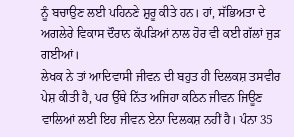ਨੂੰ ਬਚਾਉਣ ਲਈ ਪਹਿਨਣੇ ਸ਼ੁਰੂ ਕੀਤੇ ਹਨ। ਹਾਂ, ਸੱਭਿਅਤਾ ਦੇ ਅਗਲੇਰੇ ਵਿਕਾਸ ਦੌਰਾਨ ਕੱਪੜਿਆਂ ਨਾਲ ਹੋਰ ਵੀ ਕਈ ਗੱਲਾਂ ਜੁੜ ਗਈਆਂ।
ਲੇਖਕ ਨੇ ਤਾਂ ਆਦਿਵਾਸੀ ਜੀਵਨ ਦੀ ਬਹੁਤ ਹੀ ਦਿਲਕਸ਼ ਤਸਵੀਰ ਪੇਸ਼ ਕੀਤੀ ਹੈ, ਪਰ ਉੱਥੇ ਨਿੱਤ ਅਜਿਹਾ ਕਠਿਨ ਜੀਵਨ ਜਿਊਣ ਵਾਲਿਆਂ ਲਈ ਇਹ ਜੀਵਨ ਏਨਾ ਦਿਲਕਸ਼ ਨਹੀਂ ਹੈ। ਪੰਨਾ 35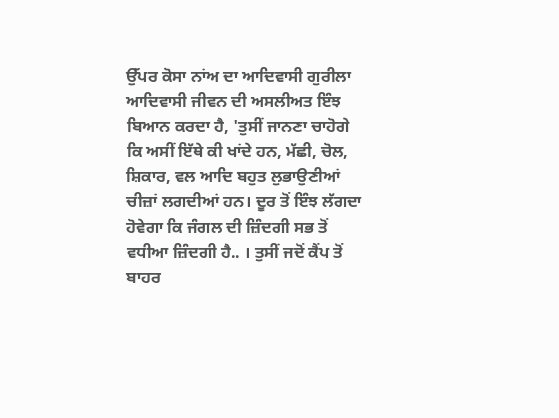ਉੱਪਰ ਕੋਸਾ ਨਾਂਅ ਦਾ ਆਦਿਵਾਸੀ ਗੁਰੀਲਾ ਆਦਿਵਾਸੀ ਜੀਵਨ ਦੀ ਅਸਲੀਅਤ ਇੰਝ ਬਿਆਨ ਕਰਦਾ ਹੈ, 'ਤੁਸੀਂ ਜਾਨਣਾ ਚਾਹੋਗੇ ਕਿ ਅਸੀਂ ਇੱਥੇ ਕੀ ਖਾਂਦੇ ਹਨ, ਮੱਛੀ, ਚੋਲ, ਸ਼ਿਕਾਰ, ਵਲ ਆਦਿ ਬਹੁਤ ਲੁਭਾਉਣੀਆਂ ਚੀਜ਼ਾਂ ਲਗਦੀਆਂ ਹਨ। ਦੂਰ ਤੋਂ ਇੰਝ ਲੱਗਦਾ ਹੋਵੇਗਾ ਕਿ ਜੰਗਲ ਦੀ ਜ਼ਿੰਦਗੀ ਸਭ ਤੋਂ ਵਧੀਆ ਜ਼ਿੰਦਗੀ ਹੈ.. । ਤੁਸੀਂ ਜਦੋਂ ਕੈਂਪ ਤੋਂ ਬਾਹਰ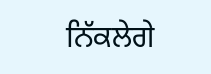ਨਿੱਕਲੇਗੇ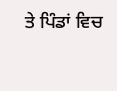ਤੇ ਪਿੰਡਾਂ ਵਿਚ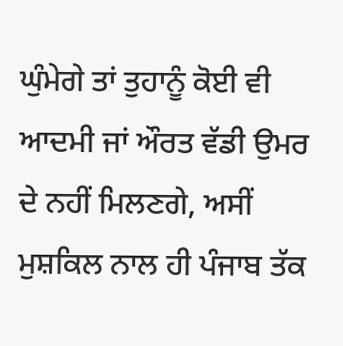ਘੁੰਮੇਗੇ ਤਾਂ ਤੁਹਾਨੂੰ ਕੋਈ ਵੀ ਆਦਮੀ ਜਾਂ ਔਰਤ ਵੱਡੀ ਉਮਰ ਦੇ ਨਹੀਂ ਮਿਲਣਗੇ, ਅਸੀਂ ਮੁਸ਼ਕਿਲ ਨਾਲ ਹੀ ਪੰਜਾਬ ਤੱਕ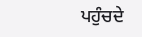ਪਹੁੰਚਦੇ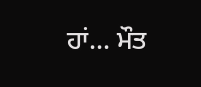ਹਾਂ... ਮੌਤ